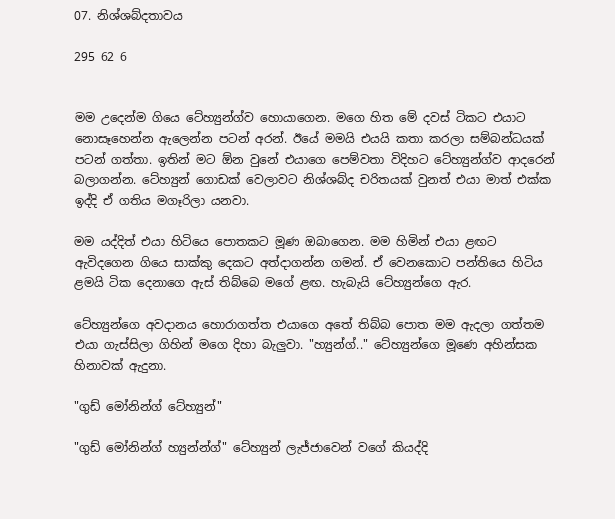07. නිශ්ශබ්දතාවය

295 62 6


මම උදෙන්ම ගියෙ ටේහ්‍යුන්ග්ව හොයාගෙන. මගෙ හිත මේ දවස් ටිකට එයාට නොසෑහෙන්න ඇලෙන්න පටන් අරන්. ඊයේ මමයි එයයි කතා කරලා සම්බන්ධයක් පටන් ගත්තා. ඉතින් මට ඕන වුනේ එයාගෙ පෙම්වතා විදිහට ටේහ්‍යුන්ග්ව ආදරෙන් බලාගන්න. ටේහ්‍යුන් ගොඩක් වෙලාවට නිශ්ශබ්ද චරිතයක් වුනත් එයා මාත් එක්ක ඉද්දි ඒ ගතිය මගෑරිලා යනවා.

මම යද්දිත් එයා හිටියෙ පොතකට මූණ ඔබාගෙන. මම හිමින් එයා ළඟට ඇවිදගෙන ගියෙ සාක්කු දෙකට අත්දාගන්න ගමන්. ඒ වෙනකොට පන්තියෙ හිටිය ළමයි ටික දෙනාගෙ ඇස් තිබ්බෙ මගේ ළඟ. හැබැයි ටේහ්‍යුන්ගෙ ඇර.

ටේහ්‍යුන්ගෙ අවදානය හොරාගත්ත එයාගෙ අතේ තිබ්බ පොත මම ඇදලා ගත්තම එයා ගැස්සිලා ගිහින් මගෙ දිහා බැලුවා. "හ්‍යුන්ග්.." ටේහ්‍යුන්ගෙ මූණෙ අහින්සක හිනාවක් ඇදුනා.

"ගුඩ් මෝනින්ග් ටේහ්‍යුන්"

"ගුඩ් මෝනින්ග් හ්‍යුන්න්ග්" ටේහ්‍යුන් ලැජ්ජාවෙන් වගේ කියද්දි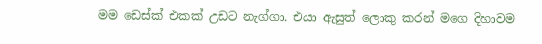මම ඩෙස්ක් එකක් උඩට නැග්ගා. එයා ඇසුත් ලොකු කරන් මගෙ දිහාවම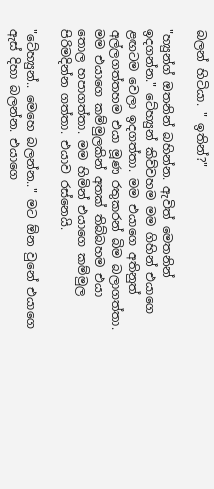බලන් හිටියා. " ඉතින්?"

"හ්‍යුන්ග් ඔතනින් බහින්න. ඇවිත් මෙතනින් ඉදගන්න." ටේහ්‍යුන් කිව්වහම මම ගිහින් එයාගෙ ළඟටම වෙලා ඉදගත්තා. මම එයාගෙ අතිනුත් අල්ලගත්තහම එයා මූණ රතුකරන් බිම බලාගත්තා. මම එයාගෙ කම්මුලකින් අතක් තිබ්බහම එයා තොල හපාගත්තා. මම හිමින් එයාගෙ කම්මුල පිරිමදින්න ගත්තා. එයාව රස්නෙයි.

"ටේහ්‍යුන්.. මෙහෙ බලන්න.." මට ඕන වුනේ එයාගෙ ඇස් දිහා බලන්න. එයාගෙ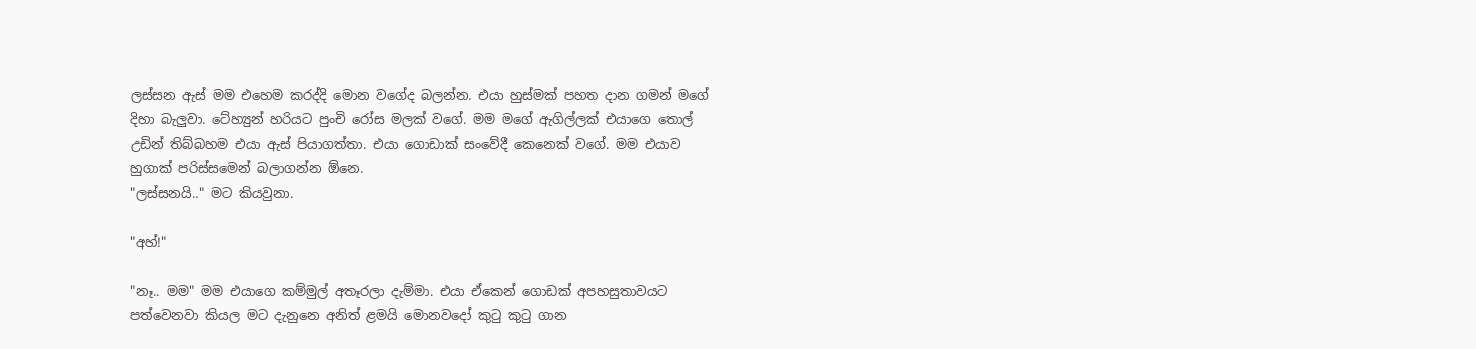ලස්සන ඇස් මම එහෙම කරද්දි මොන වගේද බලන්න. එයා හුස්මක් පහත දාන ගමන් මගේ දිහා බැලුවා. ටේහ්‍යුන් හරියට පුංචි රෝස මලක් වගේ. මම මගේ ඇගිල්ලක් එයාගෙ තොල් උඩින් තිබ්බහම එයා ඇස් පියාගත්තා. එයා ගොඩාක් සංවේදී කෙනෙක් වගේ. මම එයාව හුගාක් පරිස්සමෙන් බලාගන්න ඕනෙ.
"ලස්සනයි.." මට කියවුනා.

"අහ්!"

"නෑ.. මම" මම එයාගෙ කම්මුල් අතෑරලා දැම්මා. එයා ඒකෙන් ගොඩක් අපහසුතාවයට පත්වෙනවා කියල මට දැනුනෙ අනිත් ළමයි මොනවදෝ කුටු කුටු ගාන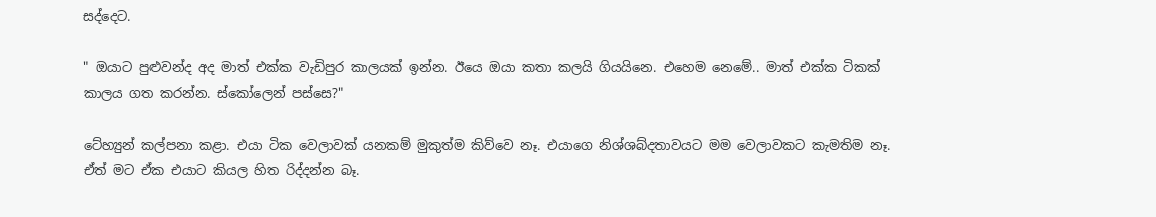සද්දෙට.

" ඔයාට පුළුවන්ද අද මාත් එක්ක වැඩිපුර කාලයක් ඉන්න. ඊයෙ ඔයා කතා කලයි ගියයිනෙ. එහෙම නෙමේ.. මාත් එක්ක ටිකක් කාලය ගත කරන්න. ස්කෝලෙන් පස්සෙ?"

ටේහ්‍යුන් කල්පනා කළා. එයා ටික වෙලාවක් යනකම් මුකුත්ම කිව්වෙ නෑ. එයාගෙ නිශ්ශබ්දතාවයට මම වෙලාවකට කැමතිම නෑ. ඒත් මට ඒක එයාට කියල හිත රිද්දන්න බෑ.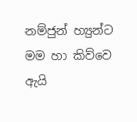නම්ජුන් හ්‍යුන්ට මම හා කිව්වෙ ඇයි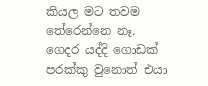කියල මට තවම තේරෙන්නෙ නෑ. ගෙදර යද්දි ගොඩක් පරක්කු වුනොත් එයා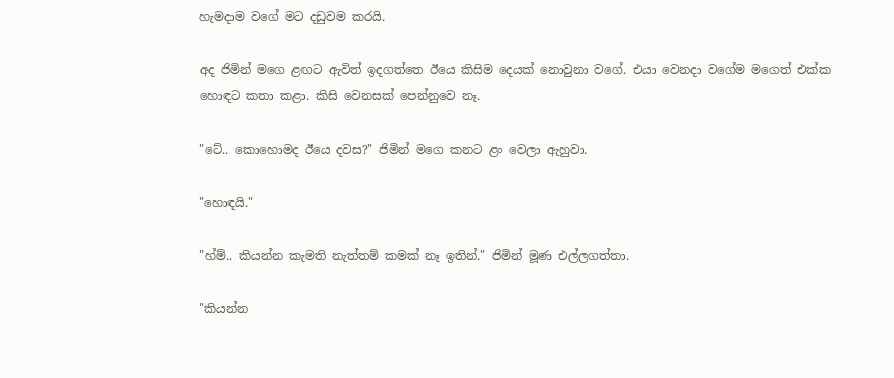හැමදාම වගේ මට දඩුවම කරයි.

අද ජිමින් මගෙ ළඟට ඇවිත් ඉදගත්තෙ ඊයෙ කිසිම දෙයක් නොවුනා වගේ. එයා වෙනදා වගේම මගෙත් එක්ක හොඳට කතා කළා. කිසි වෙනසක් පෙන්නුවෙ නෑ.

"ටේ.. කොහොමද ඊයෙ දවස?" ජිමින් මගෙ කනට ළං වෙලා ඇහුවා.

"හොඳයි."

"හ්ම්.. කියන්න කැමති නැත්තම් කමක් නෑ ඉතින්." ජිමින් මූණ එල්ලගත්තා.

"කියන්න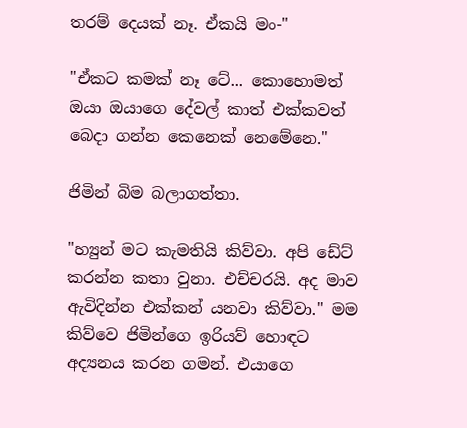තරම් දෙයක් නෑ. ඒකයි මං-"

"ඒකට කමක් නෑ ටේ... කොහොමත් ඔයා ඔයාගෙ දේවල් කාත් එක්කවත් බෙදා ගන්න කෙනෙක් නෙමේනෙ."

ජිමින් බිම බලාගත්තා.

"හ්‍යුන් මට කැමතියි කිව්වා. අපි ඩේට් කරන්න කතා වුනා. එච්චරයි. අද මාව ඇවිදින්න එක්කන් යනවා කිව්වා." මම කිව්වෙ ජිමින්ගෙ ඉරියව් හොඳට අද්‍යනය කරන ගමන්. එයාගෙ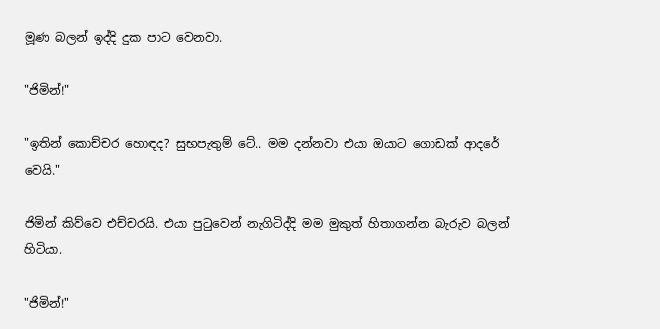මූණ බලන් ඉද්දි දුක පාට වෙනවා.

"ජිමින්!"

"ඉතින් කොච්චර හොඳද? සුභපැතුම් ටේ.. මම දන්නවා එයා ඔයාට ගොඩක් ආදරේ වෙයි."

ජිමින් කිව්වෙ එච්චරයි. එයා පුටුවෙන් නැගිටිද්දි මම මුකුත් හිතාගන්න බැරුව බලන් හිටියා.

"ජිමින්!"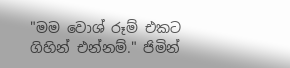"මම වොශ් රූම් එකට ගිහින් එන්නම්." ජිමින්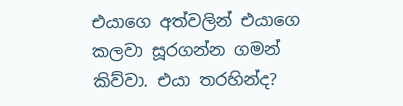එයාගෙ අත්වලින් එයාගෙ කලවා සූරගන්න ගමන් කිව්වා. එයා තරහින්ද?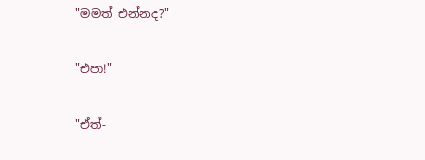"මමත් එන්නද?"

"එපා!"

"ඒත්-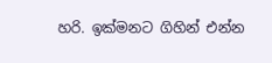හරි. ඉක්මනට ගිහින් එන්න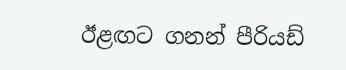ඊළඟට ගනන් පීරියඩ්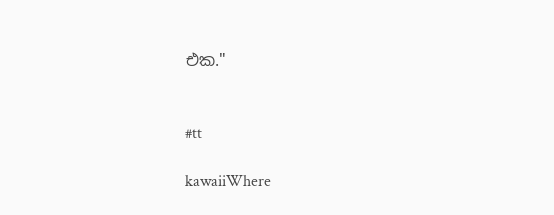එක."


#tt

kawaiiWhere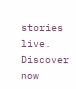stories live. Discover now